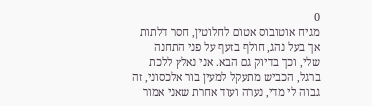0
מגיח אוטובוס אטום לחלוטין, חסר דלתות אך בעל נהג, חולף בזעף על פני התחנה שלי, וכך בדיוק גם הבא. אני נאלץ ללכת ברגל, הכביש מתעקל למעין בור אלכסוני, זה גבוה לי מדי, נערה ועוד אחרת שאני אמור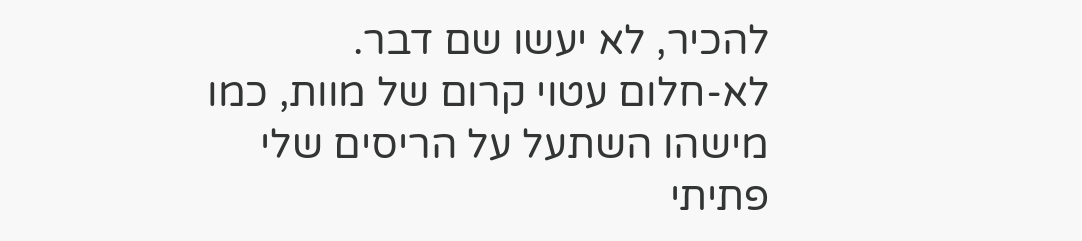להכיר, לא יעשו שם דבר.
לא-חלום עטוי קרום של מוות, כמו מישהו השתעל על הריסים שלי פתיתי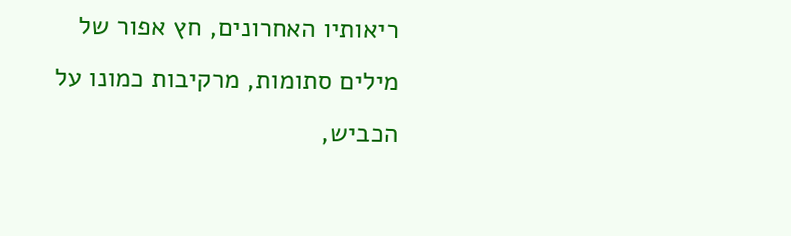ריאותיו האחרונים, חץ אפור של מילים סתומות, מרקיבות כמונו על הכביש,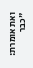ואת אומרת: "כבר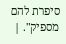סיפרת להם מספיק". |